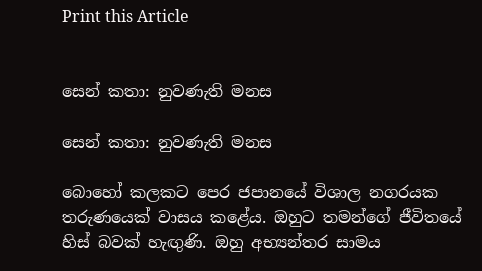Print this Article


සෙන් කතා: නුවණැති මනස

සෙන් කතා: නුවණැති මනස

බොහෝ කලකට පෙර ජපානයේ විශාල නගරයක තරුණයෙක් වාසය කළේය. ඔහුට තමන්ගේ ජීවිතයේ හිස් බවක් හැඟුණි. ඔහු අභ්‍යන්තර සාමය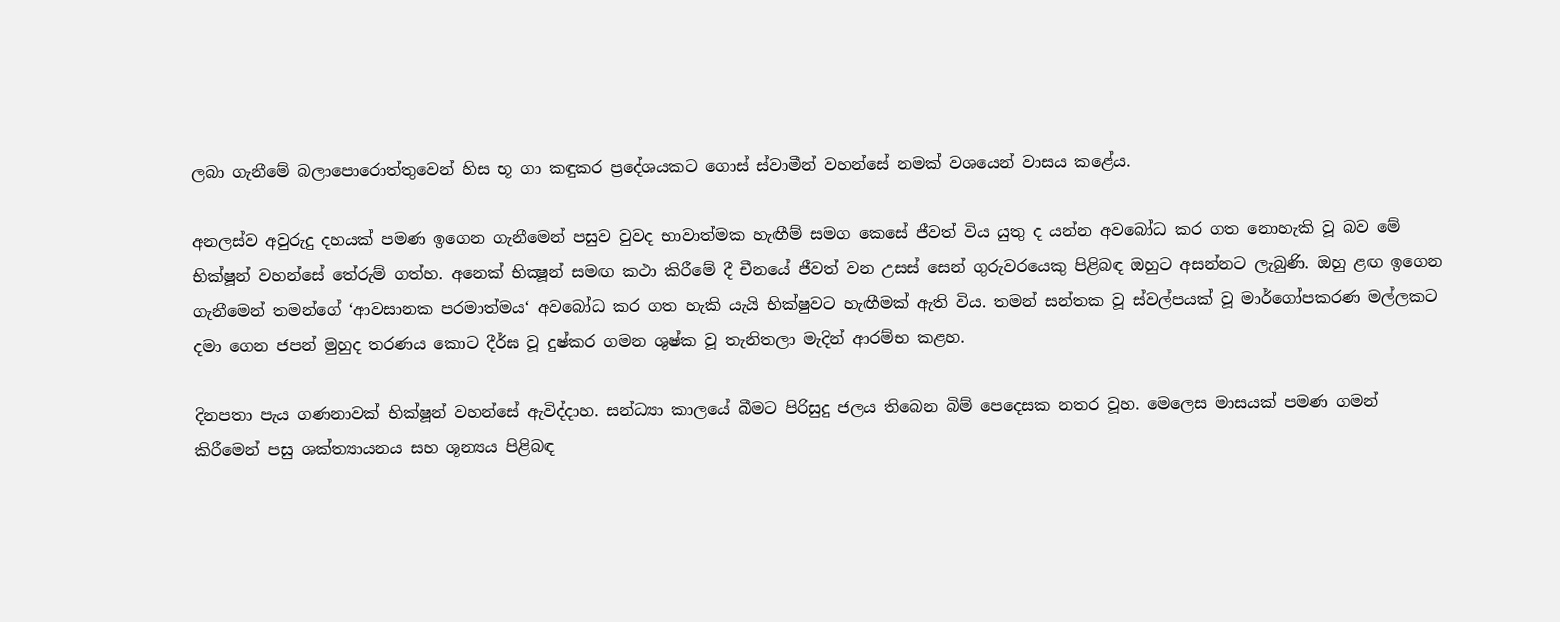ලබා ගැනීමේ බලාපොරොත්තුවෙන් හිස භූ ගා කඳුකර ප්‍රදේශයකට ගොස් ස්වාමීන් වහන්සේ නමක් වශයෙන් වාසය කළේය.

අනලස්ව අවුරුදු දහයක් පමණ ඉගෙන ගැනීමෙන් පසුව වුවද භාවාත්මක හැඟීම් සමග කෙසේ ජීවත් විය යුතු ද යන්න අවබෝධ කර ගත නොහැකි වූ බව මේ භික්ෂූන් වහන්සේ තේරුම් ගත්හ. අනෙක් භික්‍ෂූන් සමඟ කථා කිරීමේ දී චීනයේ ජීවත් වන උසස් සෙන් ගුරුවරයෙකු පිළිබඳ ඔහුට අසන්නට ලැබුණි. ඔහු ළඟ ඉගෙන ගැනීමෙන් තමන්ගේ ‘ආවසානක පරමාත්මය‘ අවබෝධ කර ගත හැකි යැයි භික්ෂුවට හැඟීමක් ඇති විය. තමන් සන්තක වූ ස්වල්පයක් වූ මාර්ගෝපකරණ මල්ලකට දමා ගෙන ජපන් මුහුද තරණය කොට දීර්ඝ වූ දුෂ්කර ගමන ශුෂ්ක වූ තැනිතලා මැදින් ආරම්භ කළහ.

දිනපතා පැය ගණනාවක් භික්ෂූන් වහන්සේ ඇවිද්දාහ. සන්ධ්‍යා කාලයේ බීමට පිරිසුදු ජලය තිබෙන බිම් පෙදෙසක නතර වූහ. මෙලෙස මාසයක් පමණ ගමන් කිරීමෙන් පසු ශක්ත්‍යායනය සහ ශූන්‍යය පිළිබඳ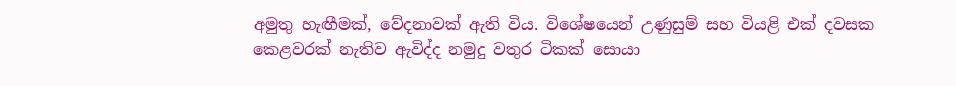අමුතු හැඟීමක්, වේදනාවක් ඇති විය. විශේෂයෙන් උණුසුම් සහ වියළි එක් දවසක කෙළවරක් නැතිව ඇවිද්ද නමුදු වතුර ටිකක් සොයා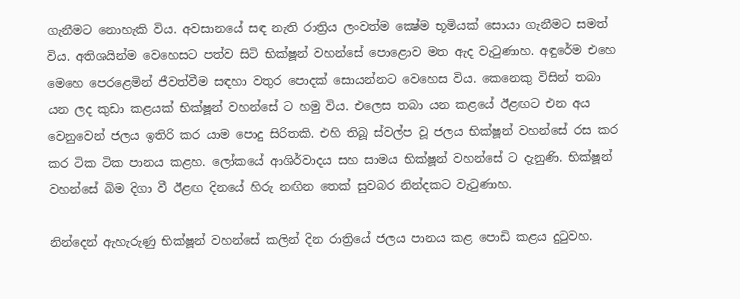ගැනීමට නොහැකි විය. අවසානයේ සඳ නැති රාත්‍රිය ලංවත්ම ක්‍ෂේම භූමියක් සොයා ගැනීමට සමත් විය. අතිශයින්ම වෙහෙසට පත්ව සිටි භික්ෂූන් වහන්සේ පොළොව මත ඇද වැටුණාහ. අඳුරේම එහෙ මෙහෙ පෙරළෙමින් ජීවත්වීම සඳහා වතුර පොදක් සොයන්නට වෙහෙස විය. කෙනෙකු විසින් තබා යන ලද කුඩා කළයක් භික්ෂූන් වහන්සේ ට හමු විය. එලෙස තබා යන කළයේ ඊළඟට එන අය වෙනුවෙන් ජලය ඉතිරි කර යාම පොදු සිරිතකි. එහි තිබූ ස්වල්ප වූ ජලය භික්ෂූන් වහන්සේ රස කර කර ටික ටික පානය කළහ. ලෝකයේ ආශිර්වාදය සහ සාමය භික්ෂූන් වහන්සේ ට දැනුණි. භික්ෂූන් වහන්සේ බිම දිගා වී ඊළඟ දිනයේ හිරු නඟින තෙක් සුවබර නින්දකට වැටුණාහ.

නින්දෙන් ඇහැරුණු භික්ෂූන් වහන්සේ කලින් දින රාත්‍රියේ ජලය පානය කළ පොඩි කළය දුටුවහ.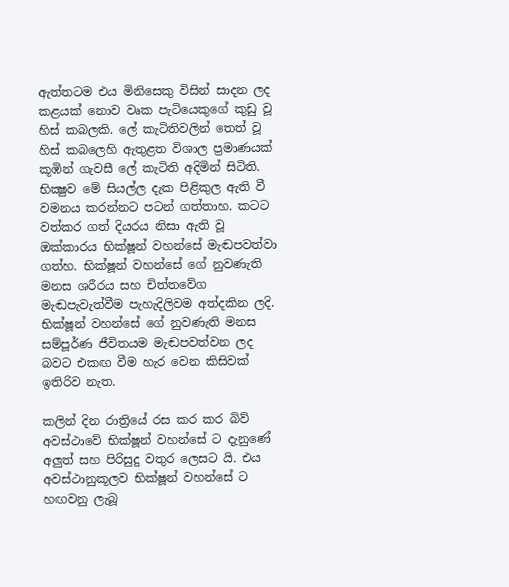ඇත්තටම එය මිනිසෙකු විසින් සාදන ලද කළයක් නොව වෘක පැටියෙකුගේ කුඩු වූ හිස් කබලකි. ලේ කැටිතිවලින් තෙත් වූ හිස් කබලෙහි ඇතුළත විශාල ප්‍රමාණයක් කූඹින් ගැවසී ලේ කැටිති අදිමින් සිටිති. භික්‍ෂුව මේ සියල්ල දැක පිළිකුල ඇති වී වමනය කරන්නට පටන් ගත්තාහ. කටට වත්කර ගත් දියරය නිසා ඇති වූ ඔක්කාරය භික්ෂූන් වහන්සේ මැඬපවත්වා ගත්හ. භික්ෂූන් වහන්සේ ගේ නුවණැති මනස ශරීරය සහ චිත්තවේග මැඬපැවැත්වීම පැහැදිලිවම අත්දකින ලදි. භික්ෂූන් වහන්සේ ගේ නුවණැති මනස සම්පූර්ණ ජීවිතයම මැඬපවත්වන ලද බවට එකඟ වීම හැර වෙන කිසිවක් ඉතිරිව නැත.

කලින් දින රාත්‍රියේ රස කර කර බිව් අවස්ථාවේ භික්ෂූන් වහන්සේ ට දැනුණේ අලුත් සහ පිරිසුදු වතුර ලෙසට යි. එය අවස්ථානුකූලව භික්ෂූන් වහන්සේ ට හඟවනු ලැබූ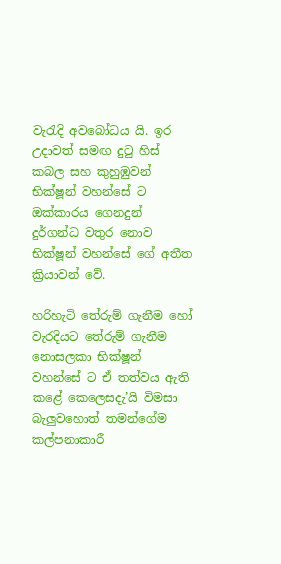වැරැදි අවබෝධය යි. ඉර උදාවත් සමඟ දුටු හිස් කබල සහ කුහුඹුවන් භික්ෂූන් වහන්සේ ට ඔක්කාරය ගෙනදුන් දුර්ගන්ධ වතුර නොව භික්ෂූන් වහන්සේ ගේ අතීත ක්‍රියාවන් වේ.

හරිහැටි තේරුම් ගැනීම හෝ වැරදියට තේරුම් ගැනීම නොසලකා භික්ෂූන් වහන්සේ ට ඒ තත්වය ඇති කළේ කෙලෙසදැ’යි විමසා බැලුවහොත් තමන්ගේම කල්පනාකාරී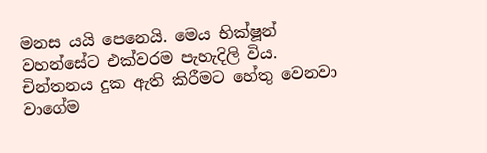මනස යයි පෙනෙයි. මෙය භික්ෂූන් වහන්සේට එක්වරම පැහැදිලි විය. චින්තනය දුක ඇති කිරීමට හේතු වෙනවා වාගේම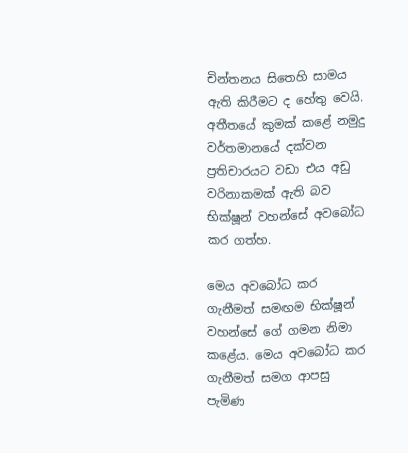චින්තනය සිතෙහි සාමය ඇති කිරීමට ද හේතු වෙයි. අතීතයේ කුමක් කළේ නමුදු වර්තමානයේ දක්වන ප්‍රතිචාරයට වඩා එය අඩු වරිනාකමක් ඇති බව භික්ෂූන් වහන්සේ අවබෝධ කර ගත්හ.

මෙය අවබෝධ කර ගැනීමත් සමඟම භික්ෂූන් වහන්සේ ගේ ගමන නිමා කළේය. මෙය අවබෝධ කර ගැනීමත් සමග ආපසු පැමිණ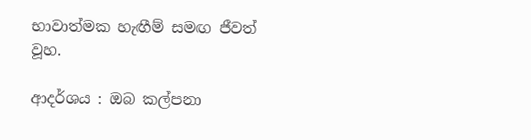භාවාත්මක හැඟීම් සමඟ ජීවත් වූහ.

ආදර්ශය : ඔබ කල්පනා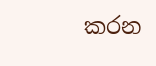කරන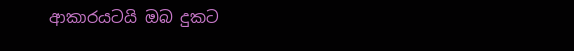ආකාරයටයි ඔබ දුකට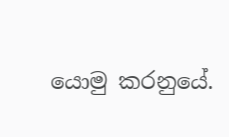යොමු කරනුයේ.